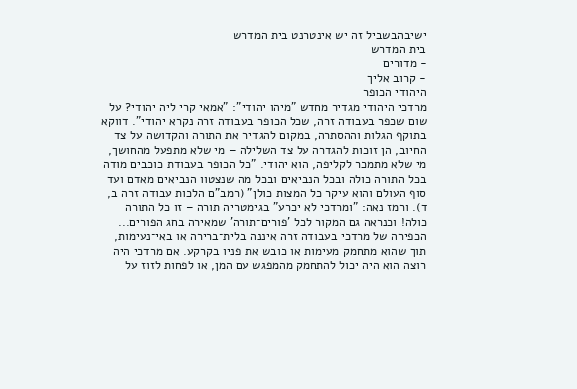ישיבהבשביל זה יש אינטרנט בית המדרש
בית המדרש
- מדורים
- קרוב אליך
היהודי הכופר
מרדכי היהודי מגדיר מחדש "מיהו יהודי": "אמאי קרי ליה יהודי? על שום שכפר בעבודה זרה, שכל הכופר בעבודה זרה נקרא יהודי". דווקא בתוקף הגלות וההסתרה, במקום להגדיר את התורה והקדושה על צד החיוב, הן זוכות להגדרה על צד השלילה – מי שלא מתפעל מהחושך, מי שלא מתמכר לקליפה, הוא יהודי. "כל הכופר בעבודת כוכבים מודה בכל התורה כולה ובכל הנביאים ובכל מה שנצטוו הנביאים מאדם ועד סוף העולם והוא עיקר כל המצות כולן" (רמב"ם הלכות עבודה זרה ב, ד). ורמז נאה: "ומרדכי לא יכרע" בגימטריה תורה – זו כל התורה כולה! וכנראה גם המקור לכל 'פורים־תורה' שמאירה בחג הפורים...
הכפירה של מרדכי בעבודה זרה איננה בלית־ברירה או באי־נעימות, תוך שהוא מתחמק מעימות או כובש את פניו בקרקע. אם מרדכי היה רוצה הוא היה יכול להתחמק מהמפגש עם המן, או לפחות לזוז על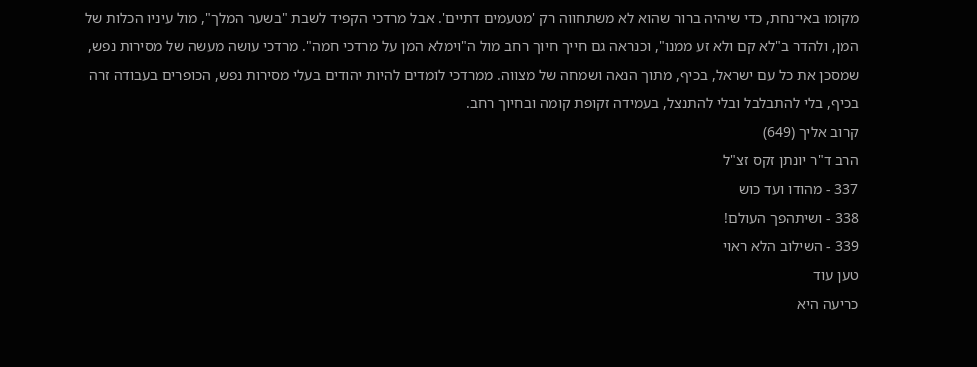מקומו באי־נחת, כדי שיהיה ברור שהוא לא משתחווה רק 'מטעמים דתיים'. אבל מרדכי הקפיד לשבת "בשער המלך", מול עיניו הכלות של המן, ולהדר ב"לא קם ולא זע ממנו", וכנראה גם חייך חיוך רחב מול ה"וימלא המן על מרדכי חמה". מרדכי עושה מעשה של מסירות נפש, שמסכן את כל עם ישראל, בכיף, מתוך הנאה ושמחה של מצווה. ממרדכי לומדים להיות יהודים בעלי מסירות נפש, הכופרים בעבודה זרה בכיף, בלי להתבלבל ובלי להתנצל, בעמידה זקופת קומה ובחיוך רחב.
קרוב אליך (649)
הרב ד"ר יונתן זקס זצ"ל
337 - מהודו ועד כוש
338 - ושיתהפך העולם!
339 - השילוב הלא ראוי
טען עוד
כריעה היא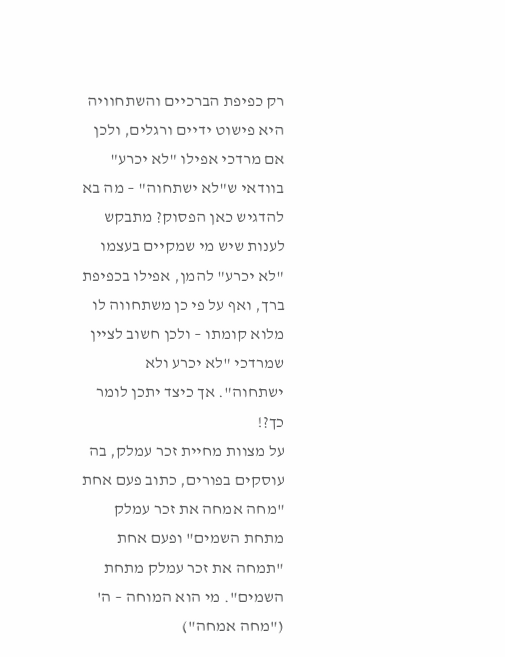רק כפיפת הברכיים והשתחוויה היא פישוט ידיים ורגלים, ולכן אם מרדכי אפילו "לא יכרע" בוודאי ש"לא ישתחוה" – מה בא להדגיש כאן הפסוק? מתבקש לענות שיש מי שמקיים בעצמו "לא יכרע" להמן, אפילו בכפיפת ברך, ואף על פי כן משתחווה לו מלוא קומתו – ולכן חשוב לציין שמרדכי "לא יכרע ולא ישתחוה". אך כיצד יתכן לומר כך?!
על מצוות מחיית זכר עמלק, בה עוסקים בפורים, כתוב פעם אחת "מחה אמחה את זכר עמלק מתחת השמים" ופעם אחת "תמחה את זכר עמלק מתחת השמים". מי הוא המוחה – ה' ("מחה אמחה")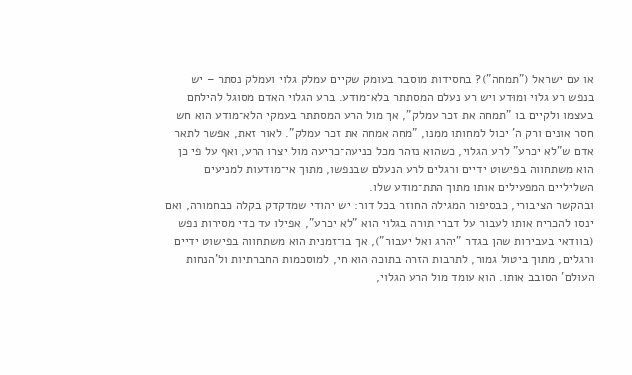או עם ישראל ("תמחה")? בחסידות מוסבר בעומק שקיים עמלק גלוי ועמלק נסתר – יש בנפש רע גלוי ומוּדע ויש רע נעלם המסתתר בלא־מודע. ברע הגלוי האדם מסוגל להילחם בעצמו ולקיים בו "תמחה את זכר עמלק", אך מול הרע המסתתר בעמקי הלא־מודע הוא חש חסר אונים ורק ה' יכול למחותו ממנו, "מחה אמחה את זכר עמלק". לאור זאת, אפשר לתאר אדם ש"לא יכרע" לרע הגלוי, כשהוא נזהר מכל כניעה־כריעה מול יצרו הרע, ואף על פי כן הוא משתחווה בפישוט ידיים ורגלים לרע הנעלם שבנפשו, מתוך אי־מודעות למניעים השליליים המפעילים אותו מתוך התת־מודע שלו.
ובהקשר הציבורי, כבסיפור המגילה החוזר בכל דור: יש יהודי שמדקדק בקלה כבחמורה, ואם ינסו להכריח אותו לעבור על דברי תורה בגלוי הוא "לא יכרע", אפילו עד כדי מסירות נפש (בוודאי בעבירות שהן בגדר "יהרג ואל יעבור"), אך בו־זמנית הוא משתחווה בפישוט ידיים ורגלים, מתוך ביטול גמור, לתרבות הזרה בתוכה הוא חי, למוסכמות החברתיות ול'הנחות העולם' הסובב אותו. הוא עומד מול הרע הגלוי,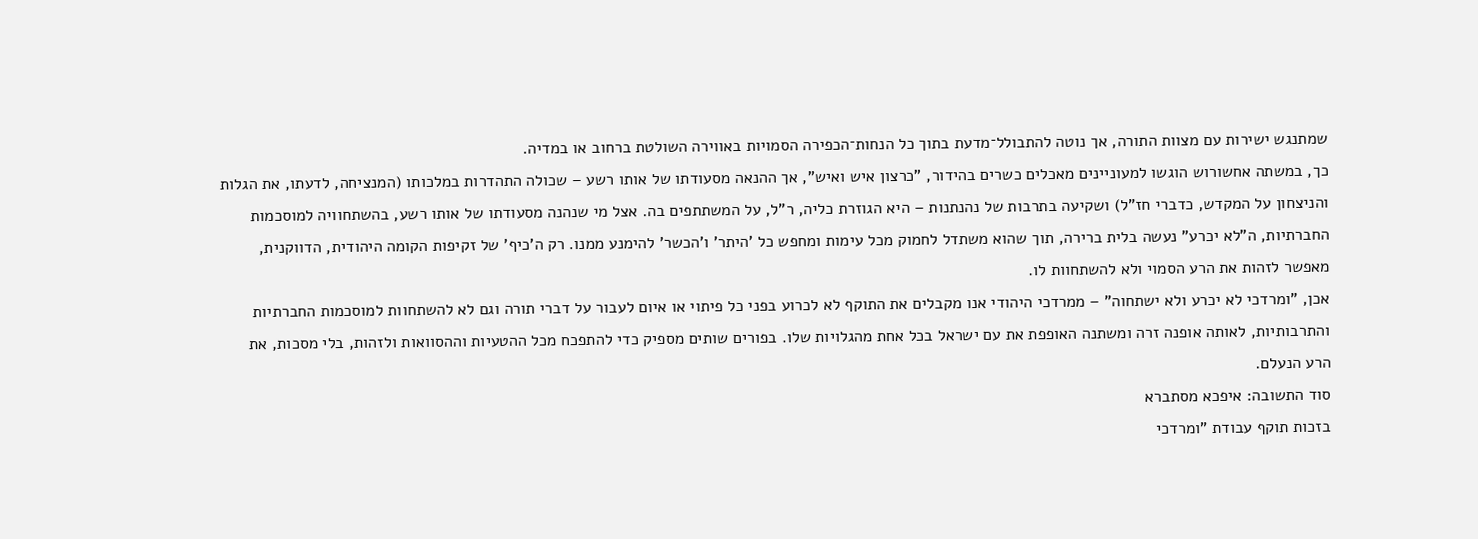שמתנגש ישירות עם מצוות התורה, אך נוטה להתבולל־מדעת בתוך כל הנחות־הכפירה הסמויות באווירה השולטת ברחוב או במדיה.
כך, במשתה אחשורוש הוגשו למעוניינים מאכלים כשרים בהידור, "כרצון איש ואיש", אך ההנאה מסעודתו של אותו רשע – שכולה התהדרות במלכותו (המנציחה, לדעתו, את הגלות והניצחון על המקדש, כדברי חז"ל) ושקיעה בתרבות של נהנתנות – היא הגוזרת כליה, ר"ל, על המשתתפים בה. אצל מי שנהנה מסעודתו של אותו רשע, בהשתחוויה למוסכמות החברתיות, ה"לא יכרע" נעשה בלית ברירה, תוך שהוא משתדל לחמוק מכל עימות ומחפש כל 'היתר' ו'הכשר' להימנע ממנו. רק ה'כיף' של זקיפות הקומה היהודית, הדווקנית, מאפשר לזהות את הרע הסמוי ולא להשתחוות לו.
אכן, "ומרדכי לא יכרע ולא ישתחוה" – ממרדכי היהודי אנו מקבלים את התוקף לא לכרוע בפני כל פיתוי או איום לעבור על דברי תורה וגם לא להשתחוות למוסכמות החברתיות והתרבותיות, לאותה אופנה זרה ומשתנה האופפת את עם ישראל בכל אחת מהגלויות שלו. בפורים שותים מספיק כדי להתפכח מכל ההטעיות וההסוואות ולזהות, בלי מסכות, את הרע הנעלם.
סוד התשובה: איפכא מסתברא
בזכות תוקף עבודת "ומרדכי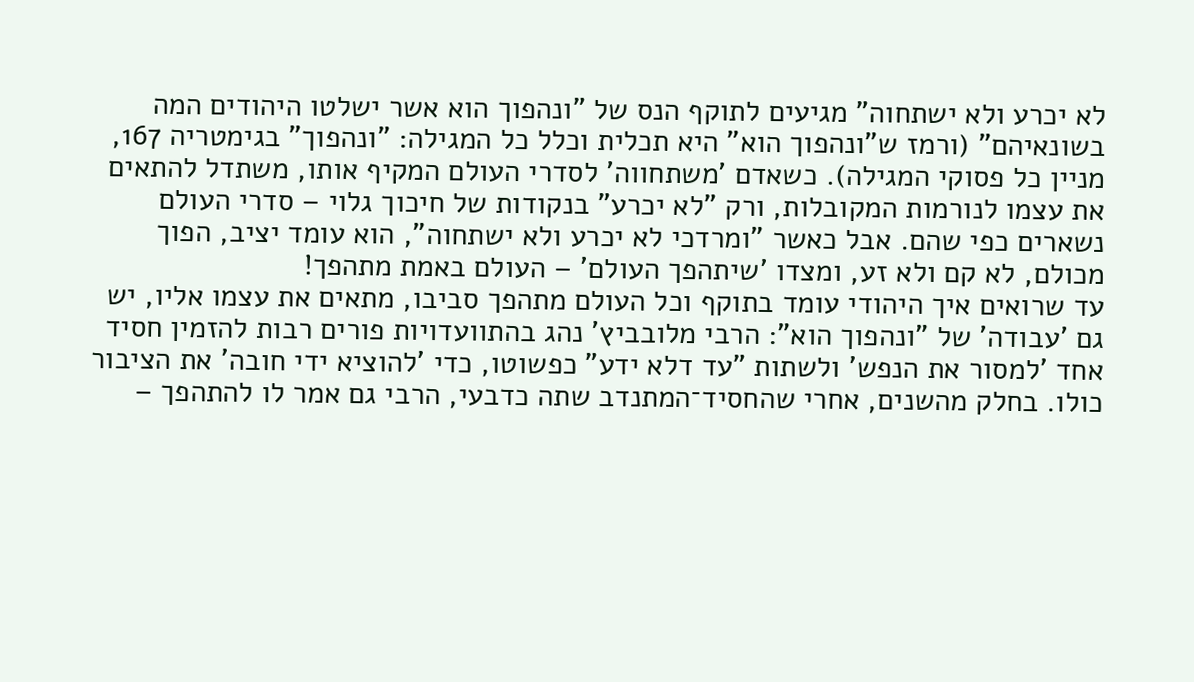לא יכרע ולא ישתחוה" מגיעים לתוקף הנס של "ונהפוך הוא אשר ישלטו היהודים המה בשונאיהם" (ורמז ש"ונהפוך הוא" היא תכלית וכלל כל המגילה: "ונהפוך" בגימטריה 167, מניין כל פסוקי המגילה). כשאדם 'משתחווה' לסדרי העולם המקיף אותו, משתדל להתאים את עצמו לנורמות המקובלות, ורק "לא יכרע" בנקודות של חיכוך גלוי – סדרי העולם נשארים כפי שהם. אבל כאשר "ומרדכי לא יכרע ולא ישתחוה", הוא עומד יציב, הפוך מכולם, לא קם ולא זע, ומצדו 'שיתהפך העולם' – העולם באמת מתהפך!
עד שרואים איך היהודי עומד בתוקף וכל העולם מתהפך סביבו, מתאים את עצמו אליו, יש גם 'עבודה' של "ונהפוך הוא": הרבי מלובביץ' נהג בהתוועדויות פורים רבות להזמין חסיד אחד 'למסור את הנפש' ולשתות "עד דלא ידע" כפשוטו, כדי 'להוציא ידי חובה' את הציבור כולו. בחלק מהשנים, אחרי שהחסיד־המתנדב שתה כדבעי, הרבי גם אמר לו להתהפך –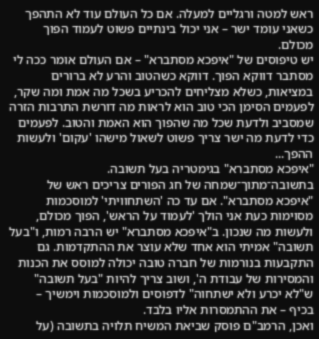ראש למטה ורגליים למעלה. אם כל העולם עוד לא התהפך כשאני עומד ישר – אני יכול בינתיים פשוט לעמוד הפוך מכולם.
יש טיפוסים של "איפכא מסתברא" – אם העולם אומר ככה לי מסתבר דווקא הפוך. דווקא כשהטוב והרע לא ברורים במציאות, כשלא מצליחים להכריע בשכל מה אמת ומה שקר, לפעמים הסימן הכי טוב הוא לראות מה דורשת התרבות הזרה שמסביב ולדעת שכל מה שהפוך הוא האמת והטוב. לפעמים כדי לדעת מה ישר צריך פשוט לשאול מישהו 'עקום' ולעשות ההפך...
"איפכא מסתברא" בגימטריה בעל תשובה. בתשובה־מתוך־שמחה של חג הפורים צריכים ראש של "איפכא מסתברא". אם עד כה 'השתחוויתי' למוסכמות מסוימות כעת אני הולך 'לעמוד על הראש', הפוך מכולם, ולעשות מה שנכון. ב"איפכא מסתברא" יש הרבה רמות, ו"בעל תשובה" אמיתי הוא אחד שלא עוצר את ההתקדמות. גם התקבעות בנורמות של חברה טובה יכולה למוסס את הכנות והמסירות של עבודת ה', ושוב צריך להיות "בעל תשובה" ש"לא יכרע ולא ישתחוה" לדפוסים ולמוסכמות וימשיך – בכיף – את ההתמסרות אליו בלבד.
ואכן, הרמב"ם פוסק שביאת המשיח תלויה בתשובה (על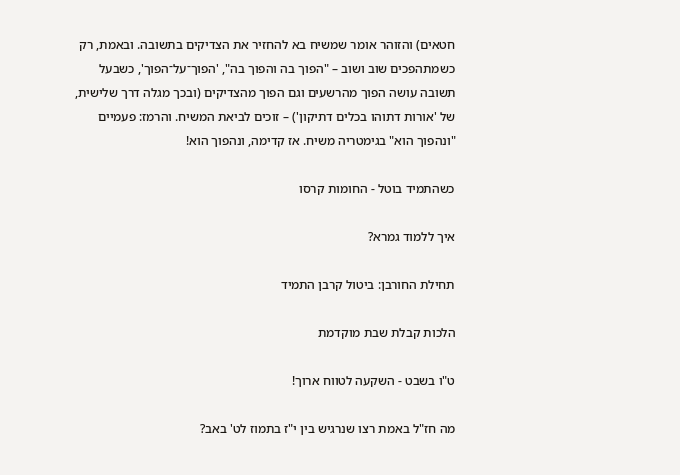חטאים) והזוהר אומר שמשיח בא להחזיר את הצדיקים בתשובה. ובאמת, רק כשמתהפכים שוב ושוב – "הפוך בה והפוך בה", 'הפוך־על־הפוך', כשבעל תשובה עושה הפוך מהרשעים וגם הפוך מהצדיקים (ובכך מגלה דרך שלישית, של 'אורות דתוהו בכלים דתיקון') – זוכים לביאת המשיח. והרמז: פעמיים "ונהפוך הוא" בגימטריה משיח. אז קדימה, ונהפוך הוא!

כשהתמיד בוטל - החומות קרסו

איך ללמוד גמרא?

תחילת החורבן: ביטול קרבן התמיד

הלכות קבלת שבת מוקדמת

ט"ו בשבט - השקעה לטווח ארוך!

מה חז"ל באמת רצו שנרגיש בין י"ז בתמוז לט' באב?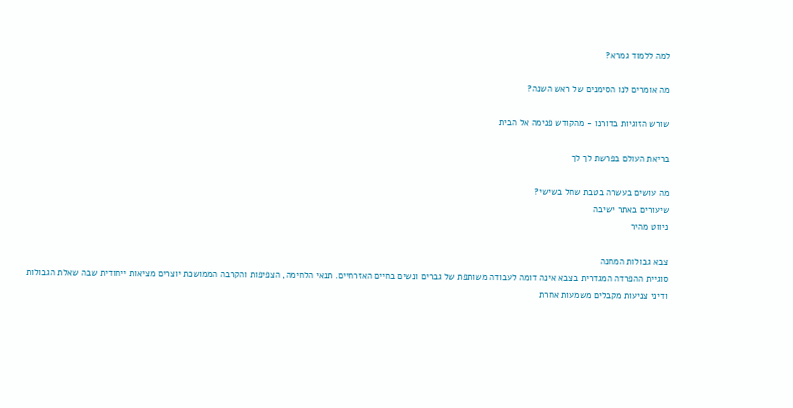למה ללמוד גמרא?

מה אומרים לנו הסימנים של ראש השנה?

שורש הזוגיות בדורנו - מהקודש פנימה אל הבית

בריאת העולם בפרשת לך לך

מה עושים בעשרה בטבת שחל בשישי?
שיעורים באתר ישיבה
ניווט מהיר

צבא גבולות המחנה
סוגיית ההפרדה המגדרית בצבא אינה דומה לעבודה משותפת של גברים ונשים בחיים האזרחיים. תנאי הלחימה, הצפיפות והקרבה הממושכת יוצרים מציאות ייחודית שבה שאלת הגבולות ודיני צניעות מקבלים משמעות אחרת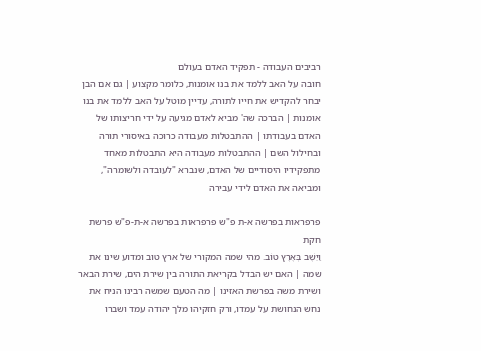רביבים העבודה - תפקיד האדם בעולם
חובה על האב ללמד את בנו אומנות, כלומר מקצוע | גם אם הבן יבחר להקדיש את חייו לתורה, עדיין מוטל על האב ללמד את בנו אומנות | הברכה שה' מביא לאדם מגיעה על ידי חריצותו של האדם בעבודתו | ההתבטלות מעבודה כרוכה באיסורי תורה ובחילול השם | ההתבטלות מעבודה היא התבטלות מאחד מתפקידיו היסודיים של האדם, שנברא "לעובדה ולשומרה", ומביאה את האדם לידי עבירה

פרפראות בפרשה א-ת פ"ש פרפראות בפרשה א-ת-פ"ש פרשת חקת
וַיֵּשֶׁב בְּאֶרֶץ טוֹב. מהי שמה המקורי של ארץ טוב ומדוע שינו את שמה | האם יש הבדל בקריאת התורה בין שירת הים, שירת הבאר ושירת משה בפרשת האזינו | מה הטעם שמשה רבינו הניח את נחש הנחושת על עמדו, ורק חזקיהו מלך יהודה עמד ושברו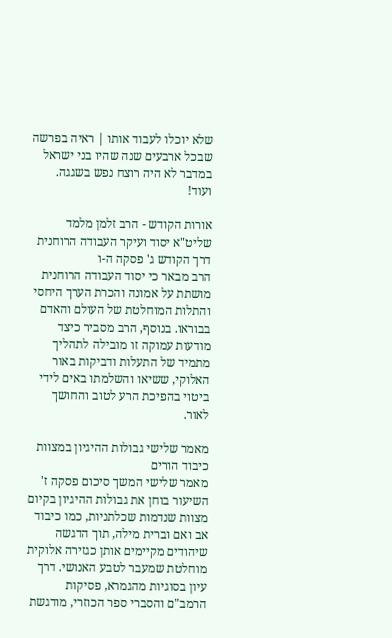שלא יוכלו לעבוד אותו | ראיה בפרשה שבכל ארבעים שנה שהיו בני ישראל במדבר לא היה רוצח נפש בשגגה. ועוד!

אורות הקודש - הרב זלמן מלמד שליט"א יסוד ועיקר העבודה הרוחנית
דרך הקודש ג' פסקה ה-ו
הרב מבאר כי יסוד העבודה הרוחנית מושתת על אמונה והכרת הערך היחסי והתלות המוחלטת של העולם והאדם בבוראו. בנוסף, הרב מסביר כיצד מודעות עמוקה זו מובילה לתהליך מתמיד של התעלות ודביקות באור האלוקי, ששיאו והשלמתו באים לידי ביטוי בהפיכת הרע לטוב והחושך לאור.

מאמר שלישי גבולות ההיגיון במצוות כיבוד הורים
מאמר שלישי המשך סיכום פסקה ז'
השיעור בוחן את גבולות ההיגיון בקיום מצוות שנדמות שכלתניות, כמו כיבוד אב ואם וברית מילה, תוך הדגשה שיהודים מקיימים אותן כגזירה אלוקית מוחלטת שמעבר לטבע האנושי. דרך עיון בסוגיות מהגמרא, פסיקות הרמב"ם והסברי ספר הכוזרי, מודגשת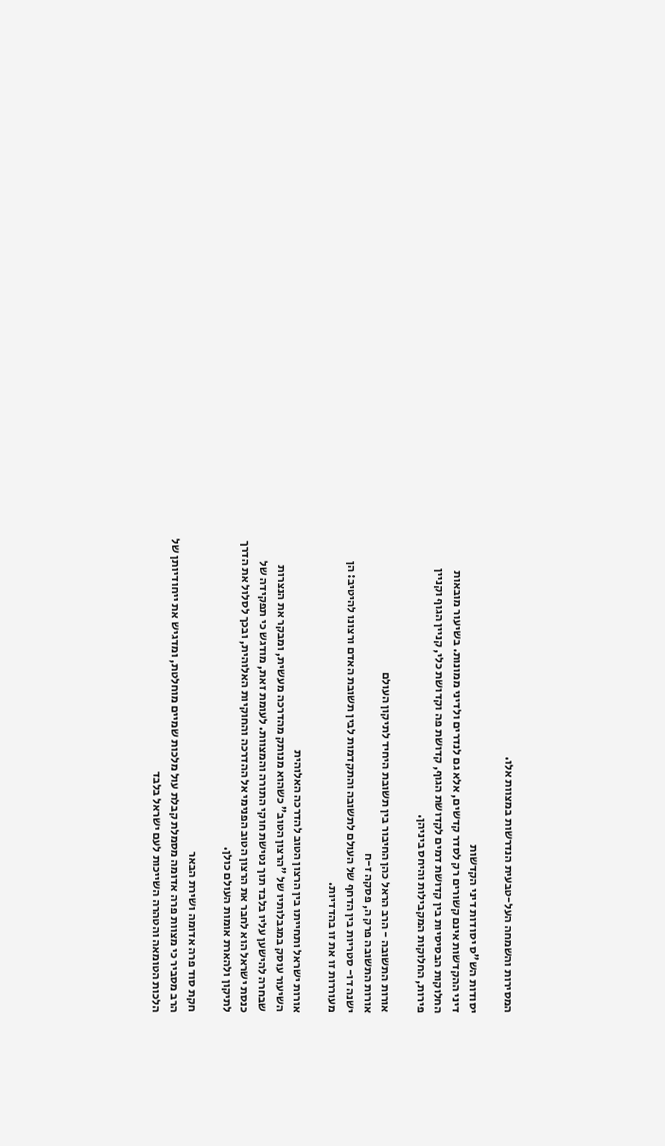המסירות והשמחה העל-טבעית הנדרשות במצוות אלו.

יסודות הש"ס יסודות דיני הקדשות
דיני ההקדשות אינם קשורים רק לסדר קדשים, אלא גם לנדרים ולדיני ממונות. בשיעור מובאות החלוקות הבסיסיות בין קדושת דמים לקדושת הגוף, קדושת פה וקדושת כלי, קניין הגוף וקניין פירות, החלוקות המקבילות והיחס ביניהן.

אורות התשובה - הרב הראל כהן החיבור בין תשובת היחיד לתיקון העולם
אורות התשובה פרק ה, פסקה ז-ח
ישנה דו- סטריות בין הדחף של העולם לתשובה והתקדמות לבין תשובת האדם ורצונו להיטיב: הן מעוררות זו את זו בהדדיות.

אורות ישראל ותחייתו בין הרצון הטוב להדרכה האלוהית
השיעור עוסק במגבלותיו של "הרצון הטוב" כשהוא מנותק מהדרכה מעשית, ומבקר את הנצרות שבחרה להישען עליו בלבד תוך נטישת חוקי התורה והמצוות. לעומת זאת, מודגש כי תפקידה של כנסת ישראל הוא לחבר את הרצון הטוב הפנימי אל ההדרכה והחוקיות האלוהית, ובכך לסלול את הדרך לתיקון ולהארת אומות העולם כולן.

חקת סוד פרה אדומה ושירת הבאר
הרב מסביר כי מצוות פרה אדומה מסמלת קבלת עול מלכות שמיים מוחלטת, ומדגיש את ייחודיותן של הלכות הטומאה והטהרה השייכות לעם ישראל בלבד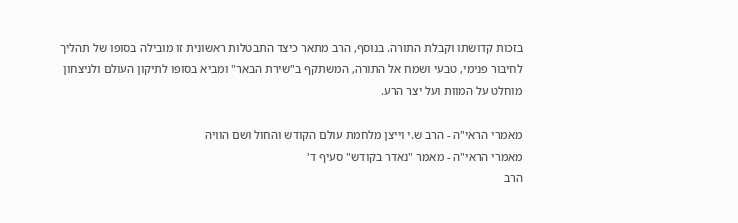בזכות קדושתו וקבלת התורה. בנוסף, הרב מתאר כיצד התבטלות ראשונית זו מובילה בסופו של תהליך לחיבור פנימי, טבעי ושמח אל התורה, המשתקף ב"שירת הבאר" ומביא בסופו לתיקון העולם ולניצחון מוחלט על המוות ועל יצר הרע.

מאמרי הראי"ה - הרב ש.י וייצן מלחמת עולם הקודש והחול ושם הוויה
מאמרי הראי"ה - מאמר "נאדר בקודש" סעיף ד'
הרב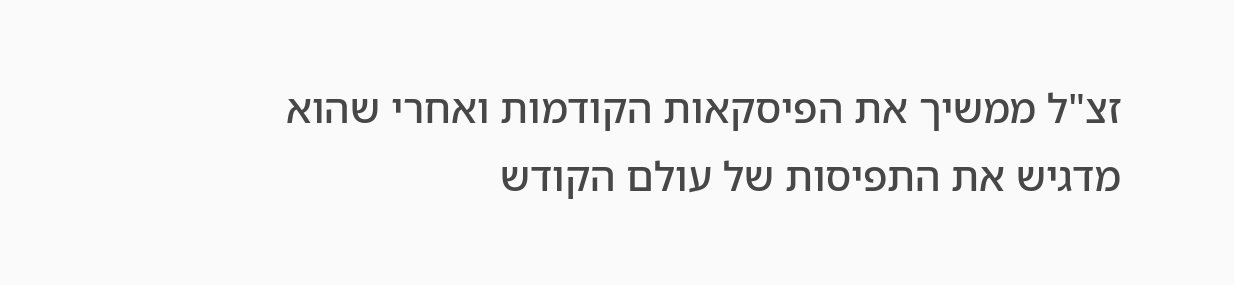זצ"ל ממשיך את הפיסקאות הקודמות ואחרי שהוא מדגיש את התפיסות של עולם הקודש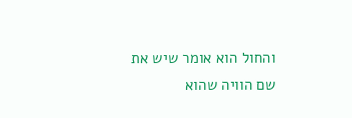והחול הוא אומר שיש את שם הוויה שהוא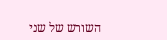השורש של שני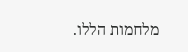מלחמות הללו.